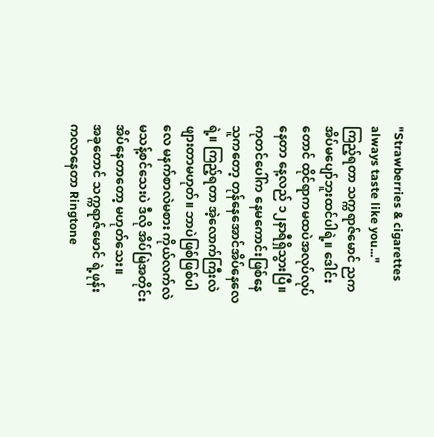"Strawberries & cigarettes always taste like you..."
ကြည့်ရတာ သက္ကရာဇ်မောင် ညကအိပ်မပျော်ဘူးထင်ပါရဲ့။ ဒေါင်းတောင် ထိုင်ရာကမထပဲအလုပ်လုပ်နေတာ နေ့လည် ၁၂နာရီရှိသွားပြီ။
ကုတင်ပေါ်က နေမကောင်းဖြစ်နေသူကတော့ တုန်နေအောင်အိပ်နေလေရဲ့။ ကြည့်ရတာ အဲ့လောက်ကြီးလဲဖျားတာမဟုတ်။ ဘာပဲဖြစ်ဖြစ်ပါလေ မနက်စာလဲမစား ကိုယ်လက်လဲမသန့်စင်သေးပဲ ဒီလို အိပ်မြဲအတိုင်း အိပ်နေတာတော့ မဟုတ်သေး။
အခုတောင် သက္ကရာဇ်မောင် ရဲ့ဖုန်းကလာနေတာ Ringtone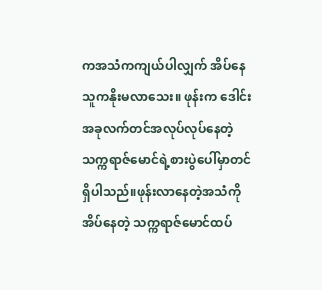ကအသံကကျယ်ပါလျှက် အိပ်နေသူကနိုးမလာသေး။ ဖုန်းက ဒေါင်းအခုလက်တင်အလုပ်လုပ်နေတဲ့
သက္ကရာဇ်မောင်ရဲ့စားပွဲပေါ်မှာတင်ရှိပါသည်။ဖုန်းလာနေတဲ့အသံကို အိပ်နေတဲ့ သက္ကရာဇ်မောင်ထပ်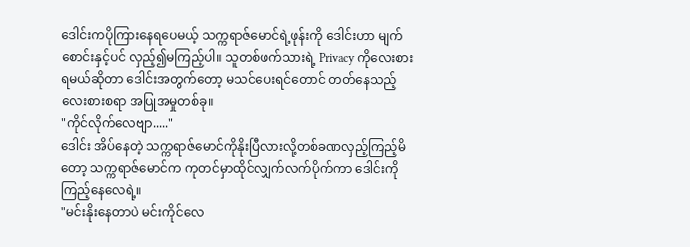ဒေါင်းကပိုကြားနေရပေမယ့် သက္ကရာဇ်မောင်ရဲ့ဖုန်းကို ဒေါင်းဟာ မျက်စောင်းနှင့်ပင် လှည့်၍မကြည့်ပါ။ သူတစ်ဖက်သားရဲ့ Privacy ကိုလေးစားရမယ်ဆိုတာ ဒေါင်းအတွက်တော့ မသင်ပေးရင်တောင် တတ်နေသည့် လေးစားစရာ အပြုအမှုတစ်ခု။
"ကိုင်လိုက်လေဗျာ....."
ဒေါင်း အိပ်နေတဲ့ သက္ကရာဇ်မောင်ကိုနိုးပြီလားလို့တစ်ခဏလှည့်ကြည့်မိတော့ သက္ကရာဇ်မောင်က ကုတင်မှာထိုင်လျှက်လက်ပိုက်ကာ ဒေါင်းကို ကြည့်နေလေရဲ့။
"မင်းနိုးနေတာပဲ မင်းကိုင်လေ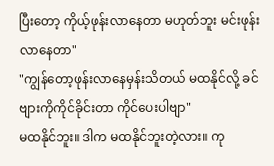ပြီးတော့ ကိုယ့်ဖုန်းလာနေတာ မဟုတ်ဘူး မင်းဖုန်းလာနေတာ"
"ကျွန်တော့ဖုန်းလာနေမှန်းသိတယ် မထနိုင်လို့ ခင်ဗျားကိုကိုင်ခိုင်းတာ ကိုင်ပေးပါဗျာ"
မထနိုင်ဘူး။ ဒါက မထနိုင်ဘူးတဲ့လား။ ကု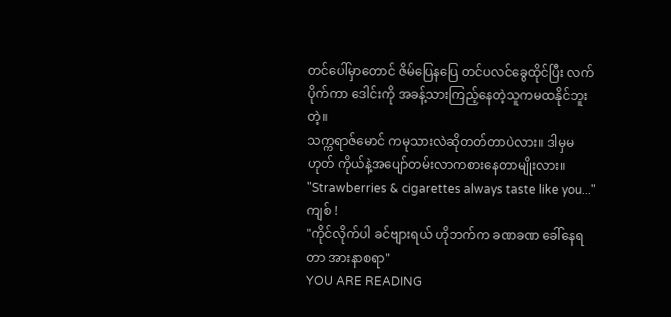တင်ပေါ်မှာတောင် ဇိမ်ပြေနပြေ တင်ပလင်ခွေထိုင်ပြီး လက်ပိုက်ကာ ဒေါင်းကို အခန့်သားကြည့်နေတဲ့သူကမထနိုင်ဘူးတဲ့။
သက္ကရာဇ်မောင် ကမုသားလဲဆိုတတ်တာပဲလား။ ဒါမှမဟုတ် ကိုယ်နဲ့အပျော်တမ်းလာကစားနေတာမျိုးလား။
"Strawberries & cigarettes always taste like you..."
ကျစ် !
"ကိုင်လိုက်ပါ ခင်ဗျားရယ် ဟိုဘက်က ခဏခဏ ခေါ်နေရတာ အားနာစရာ"
YOU ARE READING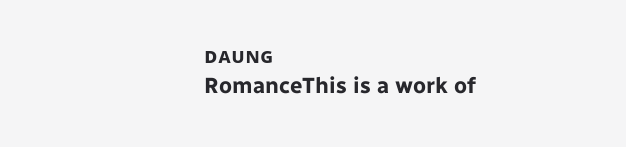ᴅᴀᴜɴɢ
RomanceThis is a work of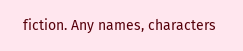fiction. Any names, characters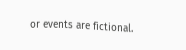or events are fictional.